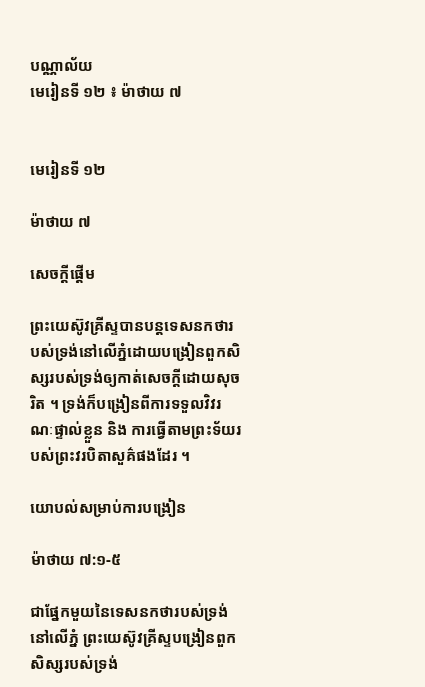បណ្ណាល័យ
មេរៀនទី ១២ ៖ ម៉ាថាយ ៧


មេរៀនទី ១២

ម៉ាថាយ ៧

សេចក្ដីផ្ដើម

ព្រះយេស៊ូវគ្រីស្ទបានបន្តទេសនកថារបស់ទ្រង់នៅលើភ្នំដោយបង្រៀនពួកសិស្សរបស់ទ្រង់ឲ្យកាត់សេចក្ដីដោយសុចរិត ។ ទ្រង់ក៏បង្រៀនពីការទទួលវិវរណៈផ្ទាល់ខ្លួន និង ការធ្វើតាមព្រះទ័យរបស់ព្រះវរបិតាសួគ៌ផងដែរ ។

យោបល់សម្រាប់ការបង្រៀន

ម៉ាថាយ ៧:១-៥

ជាផ្នែកមួយនៃទេសនកថារបស់ទ្រង់នៅលើភ្នំ ព្រះយេស៊ូវគ្រីស្ទបង្រៀនពួកសិស្សរបស់ទ្រង់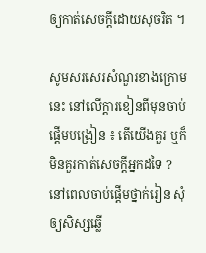ឲ្យកាត់សេចក្ដីដោយសុចរិត ។

សូមសរសេរសំណួរខាងក្រោមនេះ នៅលើក្ដារខៀនពីមុនចាប់ផ្ដើមបង្រៀន ៖ តើយើងគួរ ឬក៏មិនគួរកាត់សេចក្ដីអ្នកដទៃ ? នៅពេលចាប់ផ្ដើមថ្នាក់រៀន សុំឲ្យសិស្សឆ្លើ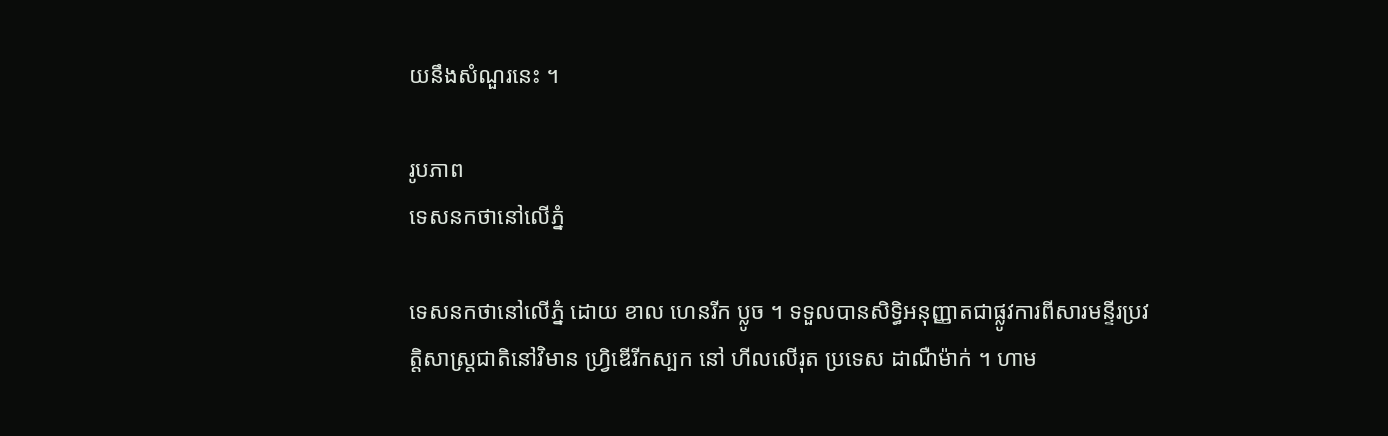យនឹងសំណួរនេះ ។

រូបភាព
ទេសនកថានៅលើភ្នំ

ទេសនកថានៅលើភ្នំ ដោយ ខាល ហេនរីក ប្លូច ។ ទទួលបានសិទ្ធិអនុញ្ញាតជាផ្លូវការពីសារមន្ទីរប្រវត្តិសាស្ត្រជាតិនៅវិមាន ហ្វ្រិឌើរីកស្បក នៅ ហីលលើរុត ប្រទេស ដាណឺម៉ាក់ ។ ហាម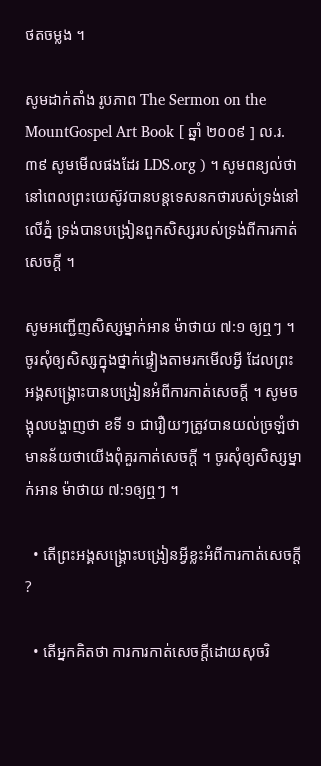ថតចម្លង ។

សូមដាក់តាំង រូបភាព The Sermon on the MountGospel Art Book [ ឆ្នាំ ២០០៩ ] ល.រ. ៣៩ សូមមើលផងដែរ LDS.org ) ។ សូមពន្យល់ថា នៅពេលព្រះយេស៊ូវបានបន្តទេសនកថារបស់ទ្រង់នៅលើភ្នំ ទ្រង់បានបង្រៀនពួកសិស្សរបស់ទ្រង់ពីការកាត់សេចក្ដី ។

សូមអញ្ជើញសិស្សម្នាក់អាន ម៉ាថាយ ៧:១ ឲ្យឮៗ ។ ចូរសុំឲ្យសិស្សក្នុងថ្នាក់ផ្ទៀងតាមរកមើលអ្វី ដែលព្រះអង្គសង្គ្រោះបានបង្រៀនអំពីការកាត់សេចក្ដី ។ សូមចង្អុលបង្ហាញថា ខទី ១ ជារឿយៗត្រូវបានយល់ច្រឡំថាមានន័យថាយើងពុំគួរកាត់សេចក្ដី ។ ចូរសុំឲ្យសិស្សម្នាក់អាន ម៉ាថាយ ៧:១ឲ្យឮៗ ។

  • តើព្រះអង្គសង្គ្រោះបង្រៀនអ្វីខ្លះអំពីការកាត់សេចក្ដី ?

  • តើអ្នកគិតថា ការការកាត់សេចក្ដីដោយសុចរិ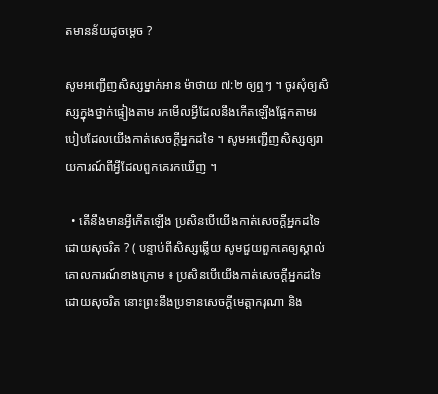តមានន័យដូចម្ដេច ?

សូមអញ្ជើញសិស្សម្នាក់អាន ម៉ាថាយ ៧:២ ឲ្យឮៗ ។ ចូរសុំឲ្យសិស្សក្នុងថ្នាក់ផ្ទៀងតាម រកមើលអ្វីដែលនឹងកើតឡើងផ្អែកតាមរបៀបដែលយើងកាត់សេចក្ដីអ្នកដទៃ ។ សូមអញ្ជើញសិស្សឲ្យរាយការណ៍ពីអ្វីដែលពួកគេរកឃើញ ។

  • តើនឹងមានអ្វីកើតឡើង ប្រសិនបើយើងកាត់សេចក្ដីអ្នកដទៃដោយសុចរិត ? ( បន្ទាប់ពីសិស្សឆ្លើយ សូមជួយពួកគេឲ្យស្គាល់គោលការណ៍ខាងក្រោម ៖ ប្រសិនបើយើងកាត់សេចក្ដីអ្នកដទៃដោយសុចរិត នោះព្រះនឹងប្រទានសេចក្ដីមេត្តាករុណា និង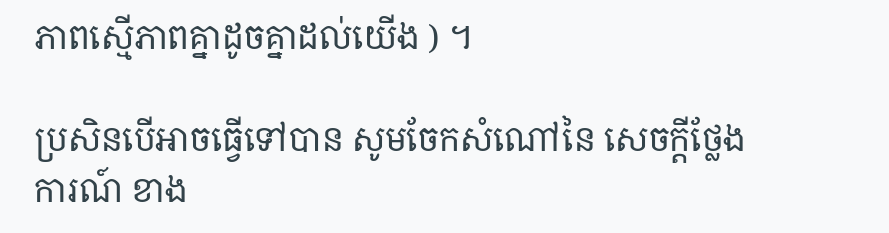ភាពស្មើភាពគ្នាដូចគ្នាដល់យើង ) ។

ប្រសិនបើអាចធ្វើទៅបាន សូមចែកសំណៅនៃ សេចក្ដីថ្លែងការណ៍ ខាង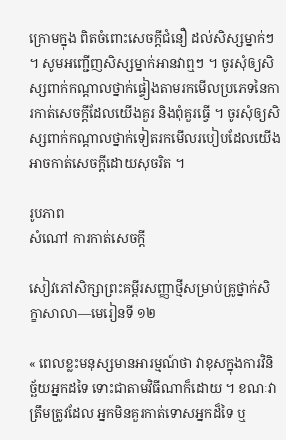ក្រោមក្នុង ពិតចំពោះសេចក្ដីជំនឿ ដល់សិស្សម្នាក់ៗ ។ សូមអញ្ជើញសិស្សម្នាក់អានវាឮៗ ។ ចូរសុំឲ្យសិស្សពាក់កណ្ដាលថ្នាក់ផ្ទៀងតាមរកមើលប្រភេទនៃការកាត់សេចក្ដីដែលយើងគួរ និងពុំគួរធ្វើ ។ ចូរសុំឲ្យសិស្សពាក់កណ្ដាលថ្នាក់ទៀតរកមើលរបៀបដែលយើងអាចកាត់សេចក្ដីដោយសុចរិត ។

រូបភាព
សំណៅ ការកាត់សេចក្ដី

សៀវភៅសិក្សាព្រះគម្ពីរសញ្ញាថ្មីសម្រាប់គ្រូថ្នាក់សិក្ខាសាលា—មេរៀនទី ១២

« ពេលខ្លះមនុស្សមានអារម្មណ៍ថា វាខុសក្នុងការវិនិច្ឆ័យអ្នកដទៃ ទោះជាតាមវិធីណាក៏ដោយ ។ ខណៈវាត្រឹមត្រូវដែល អ្នកមិនគួរកាត់ទោសអ្នកដ៏ទៃ ឬ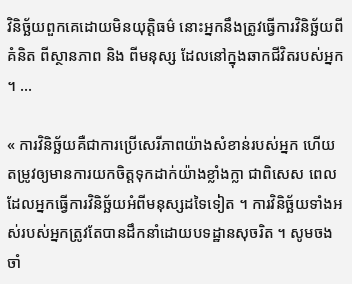វិនិច្ឆ័យពួកគេដោយមិនយុត្តិធម៌ នោះអ្នកនឹងត្រូវធ្វើការវិនិច្ឆ័យពីគំនិត ពីស្ថានភាព និង ពីមនុស្ស ដែលនៅក្នុងឆាកជីវិតរបស់អ្នក ។ …

« ការវិនិច្ឆ័យគឺជាការប្រើសេរីភាពយ៉ាងសំខាន់របស់អ្នក ហើយតម្រូវឲ្យមានការយកចិត្តទុកដាក់យ៉ាងខ្លាំងក្លា ជាពិសេស ពេលដែលអ្នកធ្វើការវិនិច្ឆ័យអំពីមនុស្សដទៃទៀត ។ ការវិនិច្ឆ័យទាំងអស់របស់អ្នកត្រូវតែបានដឹកនាំដោយបទដ្ឋានសុចរិត ។ សូមចងចាំ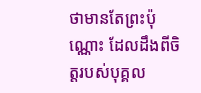ថាមានតែព្រះប៉ុណ្ណោះ ដែលដឹងពីចិត្តរបស់បុគ្គល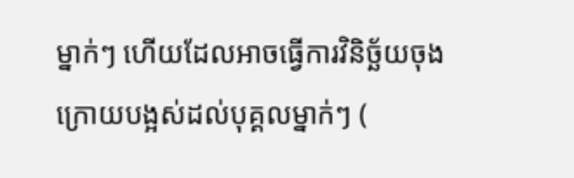ម្នាក់ៗ ហើយដែលអាចធ្វើការវិនិច្ឆ័យចុងក្រោយបង្អស់ដល់បុគ្គលម្នាក់ៗ (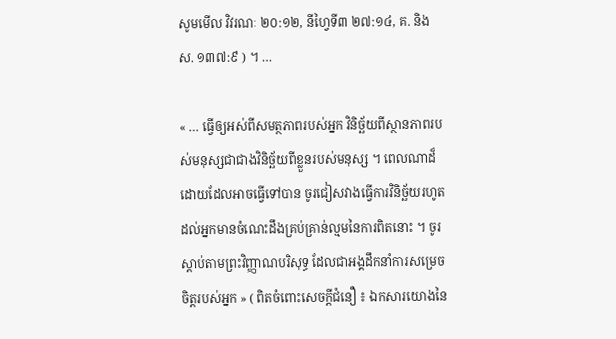សូមមើល វិវរណៈ ២០:១២, នីហ្វៃទី៣ ២៧:១៤, គ. និង ស. ១៣៧:៩ ) ។ …

« … ធ្វើឲ្យអស់ពីសមត្ថភាពរបស់អ្នក វិនិច្ឆ័យពីស្ថានភាពរបស់មនុស្សជាជាងវិនិច្ឆ័យពីខ្លួនរបស់មនុស្ស ។ ពេលណាដ៏ដោយដែលអាចធ្វើទៅបាន ចូរជៀសវាងធ្វើការវិនិច្ឆ័យរហូតដល់អ្នកមានចំណេះដឹងគ្រប់គ្រាន់ល្មមនៃការពិតនោះ ។ ចូរស្ដាប់តាមព្រះវិញ្ញាណបរិសុទ្ធ ដែលជាអង្គដឹកនាំការសម្រេចចិត្តរបស់អ្នក » ( ពិតចំពោះសេចក្ដីជំនឿ ៖ ឯកសារយោងនៃ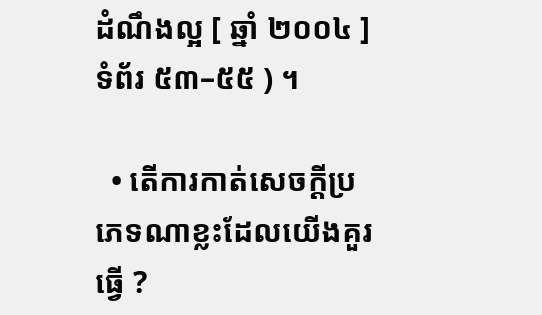ដំណឹងល្អ [ ឆ្នាំ ២០០៤ ] ទំព័រ ៥៣–៥៥ ) ។

  • តើការកាត់សេចក្ដីប្រភេទណាខ្លះដែលយើងគួរធ្វើ ?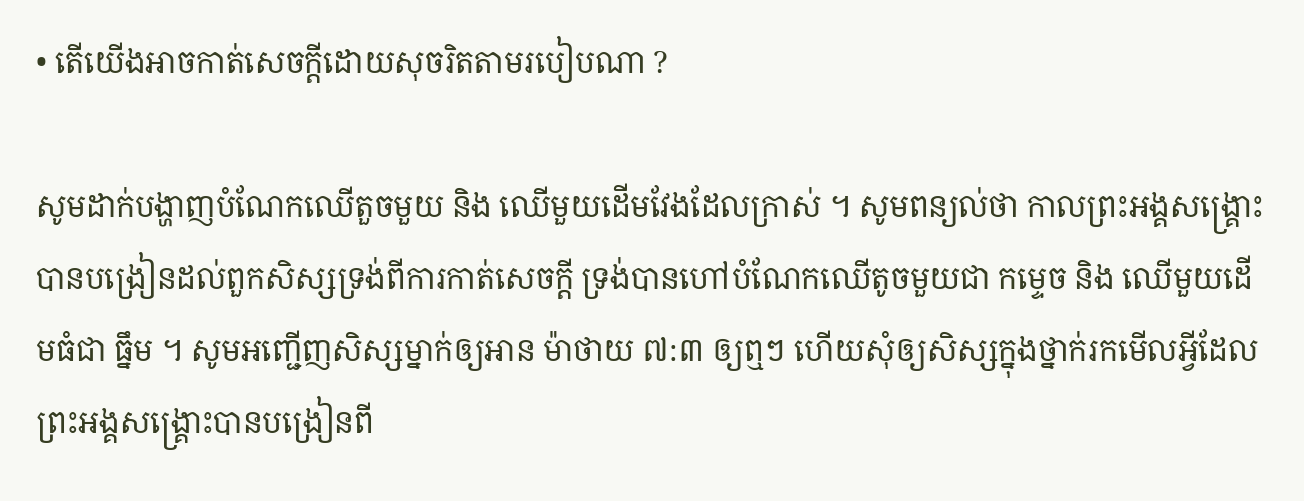• តើយើងអាចកាត់សេចក្ដីដោយសុចរិតតាមរបៀបណា ?

សូមដាក់បង្ហាញបំណែកឈើតួចមួយ និង ឈើមួយដើមវែងដែលក្រាស់ ។ សូមពន្យល់ថា កាលព្រះអង្គសង្គ្រោះបានបង្រៀនដល់ពួកសិស្សទ្រង់ពីការកាត់សេចក្ដី ទ្រង់បានហៅបំណែកឈើតូចមួយជា កម្ទេច និង ឈើមួយដើមធំជា ធ្នឹម ។ សូមអញ្ជើញសិស្សម្នាក់ឲ្យអាន ម៉ាថាយ ៧:៣ ឲ្យឮៗ ហើយសុំឲ្យសិស្សក្នុងថ្នាក់រកមើលអ្វីដែលព្រះអង្គសង្គ្រោះបានបង្រៀនពី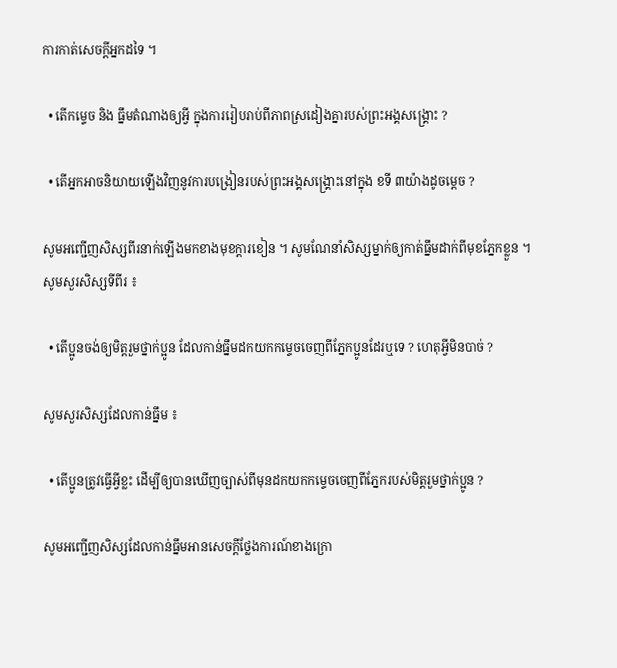ការកាត់សេចក្ដីអ្នកដទៃ ។

  • តើកម្ទេច និង ធ្នឹមតំណាងឲ្យអ្វី ក្នុងការរៀបរាប់ពីភាពស្រដៀងគ្នារបស់ព្រះអង្គសង្គ្រោះ ?

  • តើអ្នកអាចនិយាយឡើងវិញនូវការបង្រៀនរបស់ព្រះអង្គសង្គ្រោះនៅក្នុង ខទី ៣យ៉ាងដូចម្ដេច ?

សូមអញ្ជើញសិស្សពីរនាក់ឡើងមកខាងមុខក្ដារខៀន ។ សូមណែនាំសិស្សម្នាក់ឲ្យកាត់ធ្នឹមដាក់ពីមុខភ្នែកខ្លួន ។ សូមសួរសិស្សទីពីរ ៖

  • តើប្អូនចង់ឲ្យមិត្តរួមថ្នាក់ប្អូន ដែលកាន់ធ្នឹមដកយកកម្ទេចចេញពីភ្នែកប្អូនដែរឬទេ ? ហេតុអ្វីមិនបាច់ ?

សូមសួរសិស្សដែលកាន់ធ្នឹម ៖

  • តើប្អូនត្រូវធ្វើអ្វីខ្លះ ដើម្បីឲ្យបានឃើញច្បាស់ពីមុនដកយកកម្ទេចចេញពីភ្នែករបស់មិត្តរួមថ្នាក់ប្អូន ?

សូមអញ្ជើញសិស្សដែលកាន់ធ្នឹមអានសេចក្ដីថ្លែងការណ៍ខាងក្រោ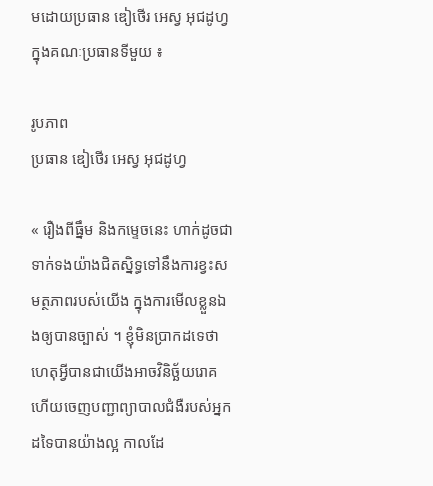មដោយប្រធាន ឌៀថើរ អេស្វ អុជដូហ្វ ក្នុងគណៈប្រធានទីមួយ ៖

រូបភាព
ប្រធាន ឌៀថើរ អេស្វ អុជដូហ្វ

« រឿងពីធ្នឹម និងកម្ទេចនេះ ហាក់ដូចជាទាក់ទងយ៉ាងជិតស្និទ្ធទៅនឹងការខ្វះសមត្ថភាពរបស់យើង ក្នុងការមើលខ្លួនឯងឲ្យបានច្បាស់ ។ ខ្ញុំមិនប្រាកដទេថា ហេតុអ្វីបានជាយើងអាចវិនិច្ឆ័យរោគ ហើយចេញបញ្ជាព្យាបាលជំងឺរបស់អ្នកដទៃបានយ៉ាងល្អ កាលដែ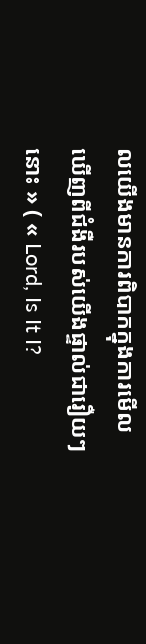លយើងមានការពិបាកក្នុងការមើលឃើញពីជំងឺរបស់យើងផ្ទាល់ជារឿយៗនោះ » ( « Lord, Is It I?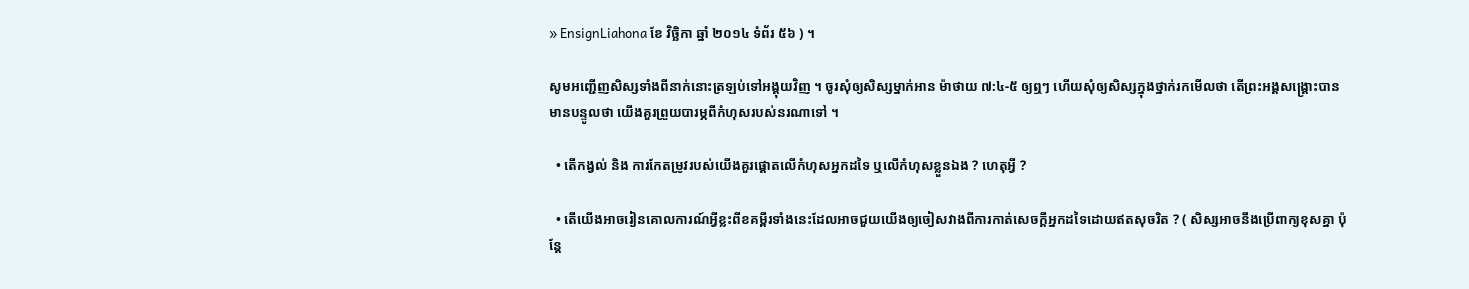» EnsignLiahona ខែ វិច្ឆិកា ឆ្នាំ ២០១៤ ទំព័រ ៥៦ ) ។

សូមអញ្ជើញសិស្សទាំងពីនាក់នោះត្រឡប់ទៅអង្គុយវិញ ។ ចូរសុំឲ្យសិស្សម្នាក់អាន ម៉ាថាយ ៧:៤-៥ ឲ្យឮៗ ហើយសុំឲ្យសិស្សក្នុងថ្នាក់រកមើលថា តើព្រះអង្គសង្គ្រោះបានមានបន្ទូលថា យើងគួរព្រួយបារម្ភពីកំហុសរបស់នរណាទៅ ។

  • តើកង្វល់ និង ការកែតម្រូវរបស់យើងគួរផ្ដោតលើកំហុសអ្នកដទៃ ឬលើកំហុសខ្លួនឯង ? ហេតុអ្វី ?

  • តើយើងអាចរៀនគោលការណ៍អ្វីខ្លះពីខគម្ពីរទាំងនេះដែលអាចជួយយើងឲ្យចៀសវាងពីការកាត់សេចក្ដីអ្នកដទៃដោយឥតសុចរិត ? ( សិស្សអាចនឹងប្រើពាក្យខុសគ្នា ប៉ុន្តែ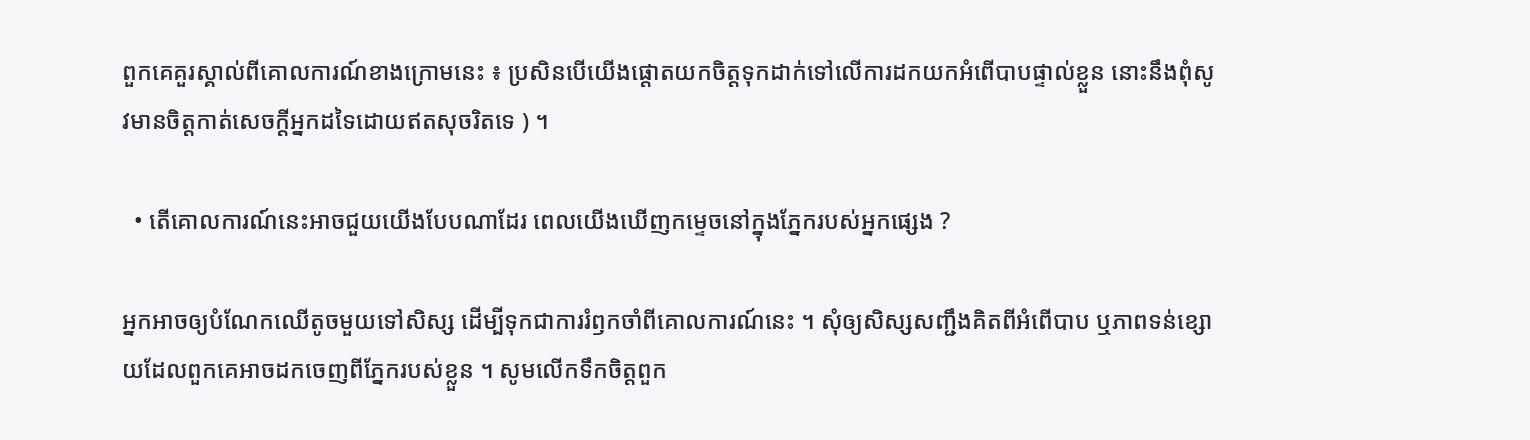ពួកគេគួរស្គាល់ពីគោលការណ៍ខាងក្រោមនេះ ៖ ប្រសិនបើយើងផ្ដោតយកចិត្តទុកដាក់ទៅលើការដកយកអំពើបាបផ្ទាល់ខ្លួន នោះនឹងពុំសូវមានចិត្តកាត់សេចក្ដីអ្នកដទៃដោយឥតសុចរិតទេ ) ។

  • តើគោលការណ៍នេះអាចជួយយើងបែបណាដែរ ពេលយើងឃើញកម្ទេចនៅក្នុងភ្នែករបស់អ្នកផ្សេង ?

អ្នកអាចឲ្យបំណែកឈើតូចមួយទៅសិស្ស ដើម្បីទុកជាការរំឭកចាំពីគោលការណ៍នេះ ។ សុំឲ្យសិស្សសញ្ជឹងគិតពីអំពើបាប ឬភាពទន់ខ្សោយដែលពួកគេអាចដកចេញពីភ្នែករបស់ខ្លួន ។ សូមលើកទឹកចិត្តពួក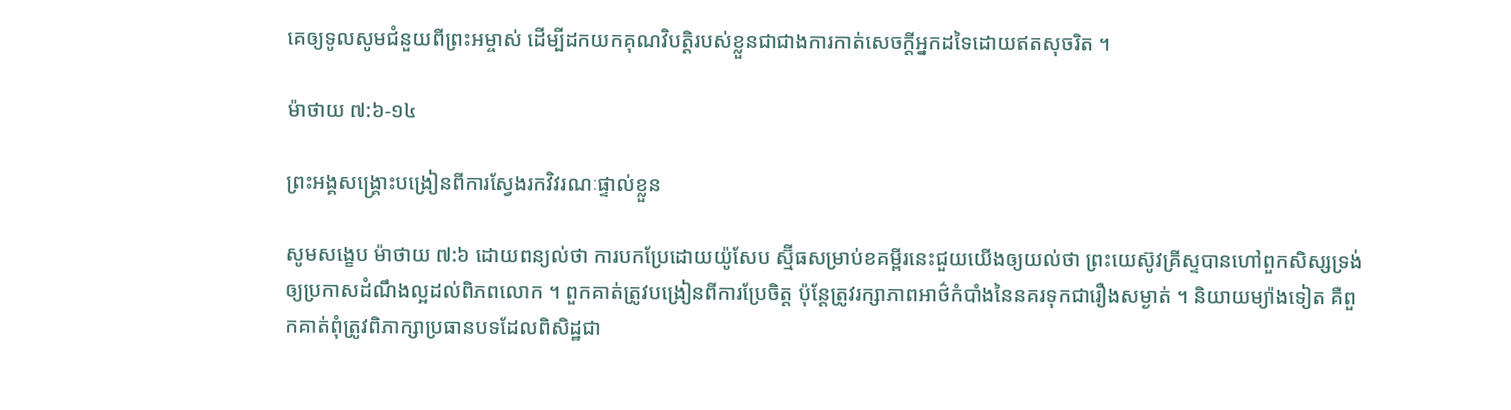គេឲ្យទូលសូមជំនួយពីព្រះអម្ចាស់ ដើម្បីដកយកគុណវិបត្តិរបស់ខ្លួនជាជាងការកាត់សេចក្ដីអ្នកដទៃដោយឥតសុចរិត ។

ម៉ាថាយ ៧:៦-១៤

ព្រះអង្គសង្គ្រោះបង្រៀនពីការស្វែងរកវិវរណៈផ្ទាល់ខ្លួន

សូមសង្ខេប ម៉ាថាយ ៧:៦ ដោយពន្យល់ថា ការបកប្រែដោយយ៉ូសែប ស្ម៊ីធសម្រាប់ខគម្ពីរនេះជួយយើងឲ្យយល់ថា ព្រះយេស៊ូវគ្រីស្ទបានហៅពួកសិស្សទ្រង់ឲ្យប្រកាសដំណឹងល្អដល់ពិភពលោក ។ ពួកគាត់ត្រូវបង្រៀនពីការប្រែចិត្ត ប៉ុន្តែត្រូវរក្សាភាពអាថ៌កំបាំងនៃនគរទុកជារឿងសម្ងាត់ ។ និយាយម្យ៉ាងទៀត គឺពួកគាត់ពុំត្រូវពិភាក្សាប្រធានបទដែលពិសិដ្ឋជា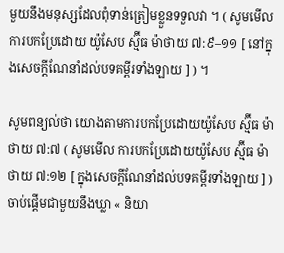មួយនឹងមនុស្សដែលពុំទាន់ត្រៀមខ្លួនទទួលវា ។ ( សូមមើល ការបកប្រែដោយ យ៉ូសែប ស្ម៊ីធ ម៉ាថាយ ៧:៩–១១ [ នៅក្នុងសេចក្ដីណែនាំដល់បទគម្ពីរទាំងឡាយ ] ) ។

សូមពន្យល់ថា យោងតាមការបកប្រែដោយយ៉ូសែប ស្ម៊ីធ ម៉ាថាយ ៧:៧ ( សូមមើល ការបកប្រែដោយយ៉ូសែប ស្ម៊ីធ ម៉ាថាយ ៧:១២ [ ក្នុងសេចក្ដីណែនាំដល់បទគម្ពីរទាំងឡាយ ] ) ចាប់ផ្ដើមជាមួយនឹងឃ្លា « និយា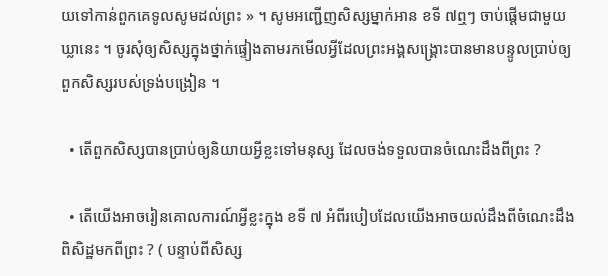យទៅកាន់ពួកគេទូលសូមដល់ព្រះ » ។ សូមអញ្ជើញសិស្សម្នាក់អាន ខទី ៧ឮៗ ចាប់ផ្តើមជាមួយឃ្លានេះ ។ ចូរសុំឲ្យសិស្សក្នុងថ្នាក់ផ្ទៀងតាមរកមើលអ្វីដែលព្រះអង្គសង្គ្រោះបានមានបន្ទូលប្រាប់ឲ្យពួកសិស្សរបស់ទ្រង់បង្រៀន ។

  • តើពួកសិស្សបានប្រាប់ឲ្យនិយាយអ្វីខ្លះទៅមនុស្ស ដែលចង់ទទួលបានចំណេះដឹងពីព្រះ ?

  • តើយើងអាចរៀនគោលការណ៍អ្វីខ្លះក្នុង ខទី ៧ អំពីរបៀបដែលយើងអាចយល់ដឹងពីចំណេះដឹងពិសិដ្ឋមកពីព្រះ ? ( បន្ទាប់ពីសិស្ស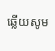ឆ្លើយសូម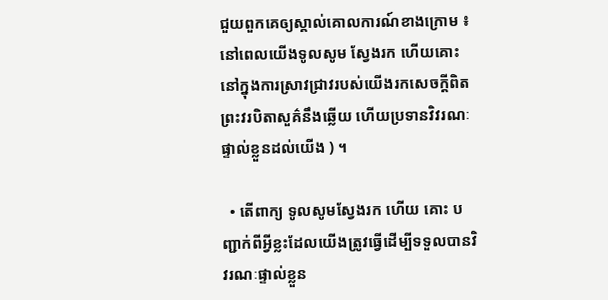ជួយពួកគេឲ្យស្គាល់គោលការណ៍ខាងក្រោម ៖ នៅពេលយើងទូលសូម ស្វែងរក ហើយគោះនៅក្នុងការស្រាវជ្រាវរបស់យើងរកសេចក្ដីពិត ព្រះវរបិតាសួគ៌នឹងឆ្លើយ ហើយប្រទានវិវរណៈផ្ទាល់ខ្លួនដល់យើង ) ។

  • តើពាក្យ ទូលសូមស្វែងរក ហើយ គោះ បញ្ជាក់ពីអ្វីខ្លះដែលយើងត្រូវធ្វើដើម្បីទទួលបានវិវរណៈផ្ទាល់ខ្លួន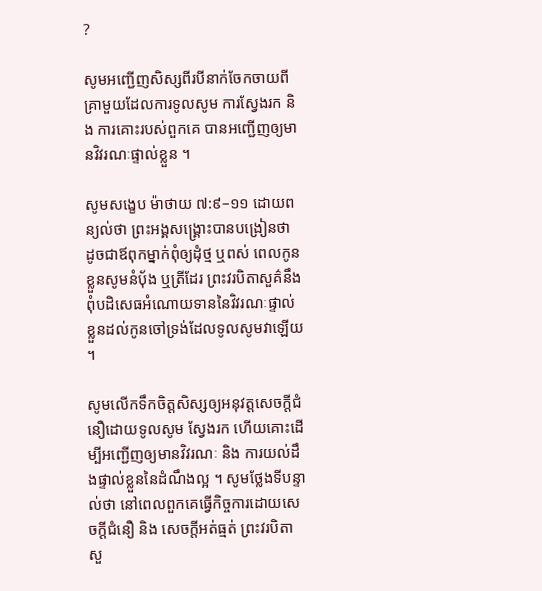?

សូមអញ្ជើញសិស្សពីរបីនាក់ចែកចាយពីគ្រាមួយដែលការទូលសូម ការស្វែងរក និង ការគោះរបស់ពួកគេ បានអញ្ជើញឲ្យមានវិវរណៈផ្ទាល់ខ្លួន ។

សូមសង្ខេប ម៉ាថាយ ៧:៩–១១ ដោយពន្យល់ថា ព្រះអង្គសង្គ្រោះបានបង្រៀនថា ដូចជាឪពុកម្នាក់ពុំឲ្យដុំថ្ម ឬពស់ ពេលកូនខ្លួនសូមនំប៉័ង ឬត្រីដែរ ព្រះវរបិតាសួគ៌នឹងពុំបដិសេធអំណោយទាននៃវិវរណៈផ្ទាល់ខ្លួនដល់កូនចៅទ្រង់ដែលទូលសូមវាឡើយ ។

សូមលើកទឹកចិត្តសិស្សឲ្យអនុវត្តសេចក្ដីជំនឿដោយទូលសូម ស្វែងរក ហើយគោះដើម្បីអញ្ជើញឲ្យមានវិវរណៈ និង ការយល់ដឹងផ្ទាល់ខ្លួននៃដំណឹងល្អ ។ សូមថ្លែងទីបន្ទាល់ថា នៅពេលពួកគេធ្វើកិច្ចការដោយសេចក្ដីជំនឿ និង សេចក្តីអត់ធ្មត់ ព្រះវរបិតាសួ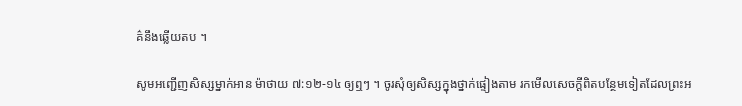គ៌នឹងឆ្លើយតប ។

សូមអញ្ជើញសិស្សម្នាក់អាន ម៉ាថាយ ៧:១២-១៤ ឲ្យឮៗ ។ ចូរសុំឲ្យសិស្សក្នុងថ្នាក់ផ្ទៀងតាម រកមើលសេចក្ដីពិតបន្ថែមទៀតដែលព្រះអ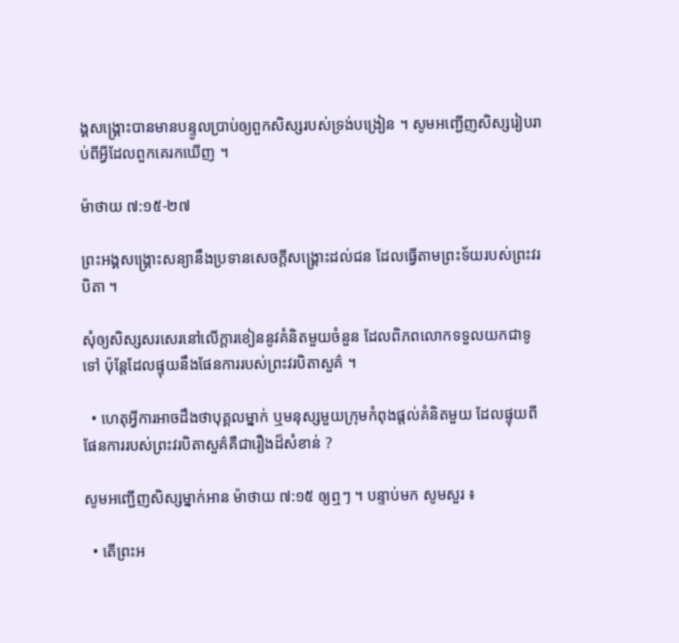ង្គសង្គ្រោះបានមានបន្ទូលប្រាប់ឲ្យពួកសិស្សរបស់ទ្រង់បង្រៀន ។ សូមអញ្ជើញសិស្សរៀបរាប់ពីអ្វីដែលពួកគេរកឃើញ ។

ម៉ាថាយ ៧:១៥-២៧

ព្រះអង្គសង្គ្រោះសន្យានឹងប្រទានសេចក្ដីសង្គ្រោះដល់ជន ដែលធ្វើតាមព្រះទ័យរបស់ព្រះវរបិតា ។

សុំឲ្យសិស្សសរសេរនៅលើក្ដារខៀននូវគំនិតមួយចំនួន ដែលពិភពលោកទទួលយកជាទូទៅ ប៉ុន្តែដែលផ្ទុយនឹងផែនការរបស់ព្រះវរបិតាសួគ៌ ។

  • ហេតុអ្វីការអាចដឹងថាបុគ្គលម្នាក់ ឬមនុស្សមួយក្រុមកំពុងផ្តល់គំនិតមួយ ដែលផ្ទុយពីផែនការរបស់ព្រះវរបិតាសួគ៌គឺជារឿងដ៏សំខាន់ ?

សូមអញ្ជើញសិស្សម្នាក់អាន ម៉ាថាយ ៧:១៥ ឲ្យឮៗ ។ បន្ទាប់មក សូមសួរ ៖

  • តើព្រះអ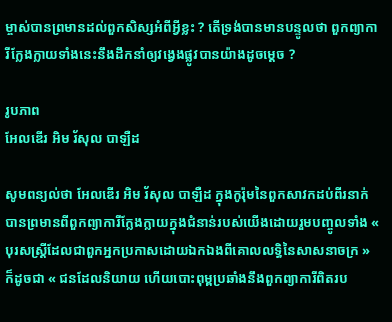ម្ចាស់បានព្រមានដល់ពួកសិស្សអំពីអ្វីខ្លះ ? តើទ្រង់បានមានបន្ទូលថា ពួកព្យាការីក្លែងក្លាយទាំងនេះនឹងដឹកនាំឲ្យវង្វេងផ្លូវបានយ៉ាងដូចម្ដេច ?

រូបភាព
អែលឌើរ អិម រ័សុល បាឡឺដ

សូមពន្យល់ថា អែលឌើរ អិម រ័សុល បាឡឺដ ក្នុងកូរ៉ុមនៃពួកសាវកដប់ពីរនាក់បានព្រមានពីពួកព្យាការីក្លែងក្លាយក្នុងជំនាន់របស់យើងដោយរួមបញ្ចូលទាំង « បុរសស្ត្រីដែលជាពួកអ្នកប្រកាសដោយឯកឯងពីគោលលទ្ធិនៃសាសនាចក្រ » ក៏ដូចជា « ជនដែលនិយាយ ហើយបោះពុម្ពប្រឆាំងនឹងពួកព្យាការីពិតរប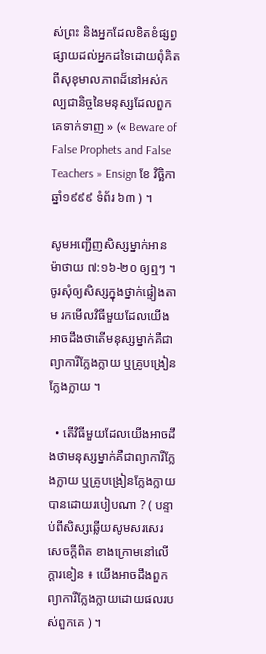ស់ព្រះ និងអ្នកដែលខិតខំផ្សព្វផ្សាយដល់អ្នកដទៃដោយពុំគិតពីសុខុមាលភាពដ៏នៅអស់កល្បជានិច្ចនៃមនុស្សដែលពួកគេទាក់ទាញ » (« Beware of False Prophets and False Teachers » Ensign ខែ វិច្ឆិកា ឆ្នាំ១៩៩៩ ទំព័រ ៦៣ ) ។

សូមអញ្ជើញសិស្សម្នាក់អាន ម៉ាថាយ ៧:១៦-២០ ឲ្យឮៗ ។ ចូរសុំឲ្យសិស្សក្នុងថ្នាក់ផ្ទៀងតាម រកមើលវិធីមួយដែលយើងអាចដឹងថាតើមនុស្សម្នាក់គឺជាព្យាការីក្លែងក្លាយ ឬគ្រូបង្រៀនក្លែងក្លាយ ។

  • តើវិធីមួយដែលយើងអាចដឹងថាមនុស្សម្នាក់គឺជាព្យាការីក្លែងក្លាយ ឬគ្រូបង្រៀនក្លែងក្លាយបានដោយរបៀបណា ? ( បន្ទាប់ពីសិស្សឆ្លើយសូមសរសេរ សេចក្ដីពិត ខាងក្រោមនៅលើក្ដារខៀន ៖ យើងអាចដឹងពួកព្យាការីក្លែងក្លាយដោយផលរបស់ពួកគេ ) ។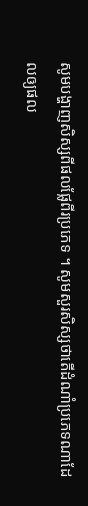សូមបង្ហាញសិស្សពីផលផ្លែពីរប្រភេទ ។ សូមសួរសិស្សថាតើដំណាំប្រភេទណាដែលឲ្យផល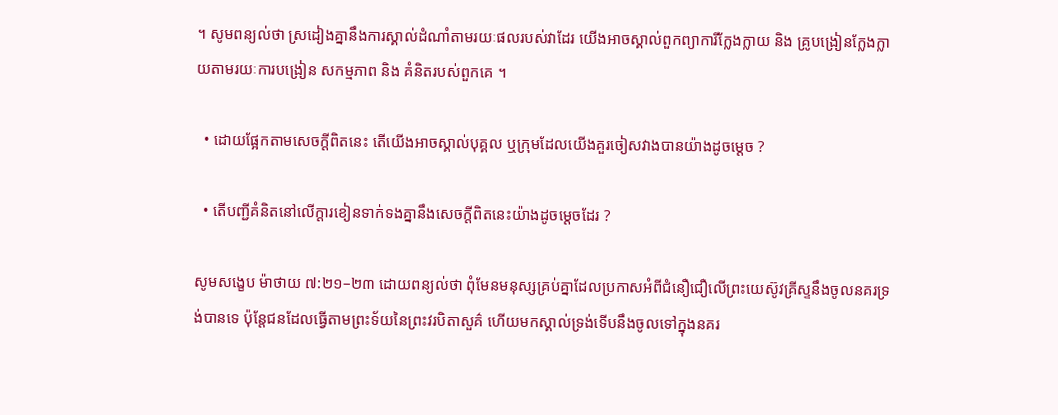។ សូមពន្យល់ថា ស្រដៀងគ្នានឹងការស្គាល់ដំណាំតាមរយៈផលរបស់វាដែរ យើងអាចស្គាល់ពួកព្យាការីក្លែងក្លាយ និង គ្រូបង្រៀនក្លែងក្លាយតាមរយៈការបង្រៀន សកម្មភាព និង គំនិតរបស់ពួកគេ ។

  • ដោយផ្អែកតាមសេចក្ដីពិតនេះ តើយើងអាចស្គាល់បុគ្គល ឬក្រុមដែលយើងគួរចៀសវាងបានយ៉ាងដូចម្ដេច ?

  • តើបញ្ជីគំនិតនៅលើក្ដារខៀនទាក់ទងគ្នានឹងសេចក្ដីពិតនេះយ៉ាងដូចម្ដេចដែរ ?

សូមសង្ខេប ម៉ាថាយ ៧:២១–២៣ ដោយពន្យល់ថា ពុំមែនមនុស្សគ្រប់គ្នាដែលប្រកាសអំពីជំនឿជឿលើព្រះយេស៊ូវគ្រីស្ទនឹងចូលនគរទ្រង់បានទេ ប៉ុន្តែជនដែលធ្វើតាមព្រះទ័យនៃព្រះវរបិតាសួគ៌ ហើយមកស្គាល់ទ្រង់ទើបនឹងចូលទៅក្នុងនគរ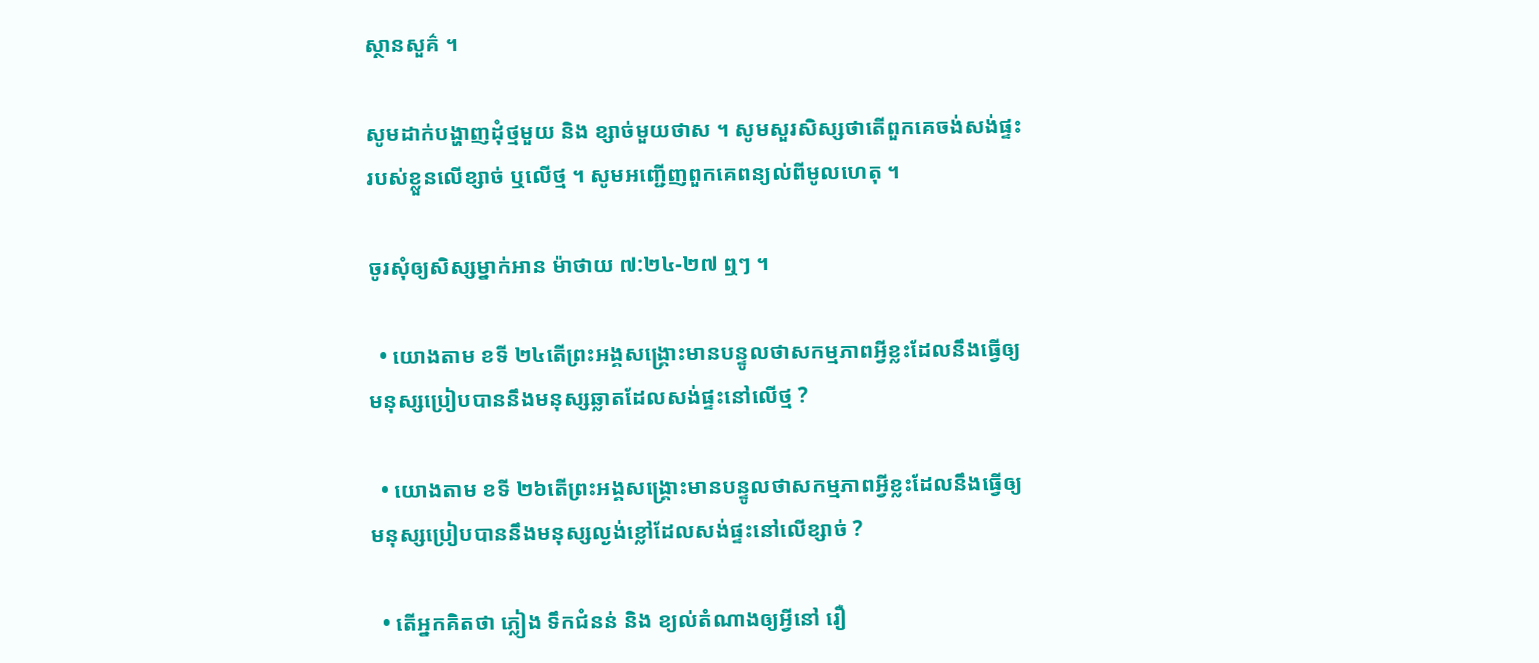ស្ថានសួគ៌ ។

សូមដាក់បង្ហាញដុំថ្មមួយ និង ខ្សាច់មួយថាស ។ សូមសួរសិស្សថាតើពួកគេចង់សង់ផ្ទះរបស់ខ្លួនលើខ្សាច់ ឬលើថ្ម ។ សូមអញ្ជើញពួកគេពន្យល់ពីមូលហេតុ ។

ចូរសុំឲ្យសិស្សម្នាក់អាន ម៉ាថាយ ៧:២៤-២៧ ឮៗ ។

  • យោងតាម ខទី ២៤តើព្រះអង្គសង្គ្រោះមានបន្ទូលថាសកម្មភាពអ្វីខ្លះដែលនឹងធ្វើឲ្យមនុស្សប្រៀបបាននឹងមនុស្សឆ្លាតដែលសង់ផ្ទះនៅលើថ្ម ?

  • យោងតាម ខទី ២៦តើព្រះអង្គសង្គ្រោះមានបន្ទូលថាសកម្មភាពអ្វីខ្លះដែលនឹងធ្វើឲ្យមនុស្សប្រៀបបាននឹងមនុស្សល្ងង់ខ្លៅដែលសង់ផ្ទះនៅលើខ្សាច់ ?

  • តើអ្នកគិតថា ភ្លៀង ទឹកជំនន់ និង ខ្យល់តំណាងឲ្យអ្វីនៅ រឿ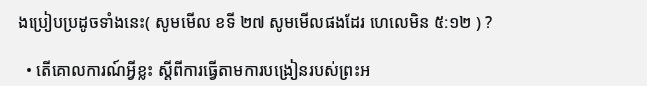ងប្រៀបប្រដូចទាំងនេះ( សូមមើល ខទី ២៧ សូមមើលផងដែរ ហេលេមិន ៥:១២ ) ?

  • តើគោលការណ៍អ្វីខ្លះ ស្តីពីការធ្វើតាមការបង្រៀនរបស់ព្រះអ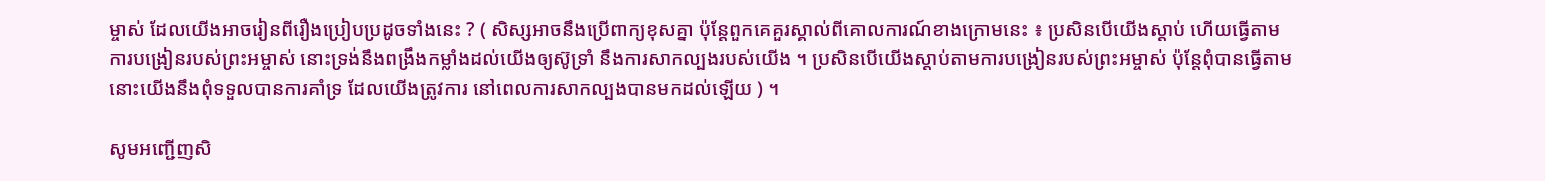ម្ចាស់ ដែលយើងអាចរៀនពីរឿងប្រៀបប្រដូចទាំងនេះ ? ( សិស្សអាចនឹងប្រើពាក្យខុសគ្នា ប៉ុន្តែពួកគេគួរស្គាល់ពីគោលការណ៍ខាងក្រោមនេះ ៖ ប្រសិនបើយើងស្ដាប់ ហើយធ្វើតាមការបង្រៀនរបស់ព្រះអម្ចាស់ នោះទ្រង់នឹងពង្រឹងកម្លាំងដល់យើងឲ្យស៊ូទ្រាំ នឹងការសាកល្បងរបស់យើង ។ ប្រសិនបើយើងស្ដាប់តាមការបង្រៀនរបស់ព្រះអម្ចាស់ ប៉ុន្តែពុំបានធ្វើតាម នោះយើងនឹងពុំទទួលបានការគាំទ្រ ដែលយើងត្រូវការ នៅពេលការសាកល្បងបានមកដល់ឡើយ ) ។

សូមអញ្ជើញសិ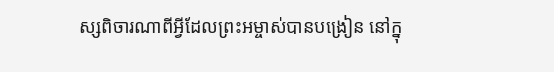ស្សពិចារណាពីអ្វីដែលព្រះអម្ចាស់បានបង្រៀន នៅក្នុ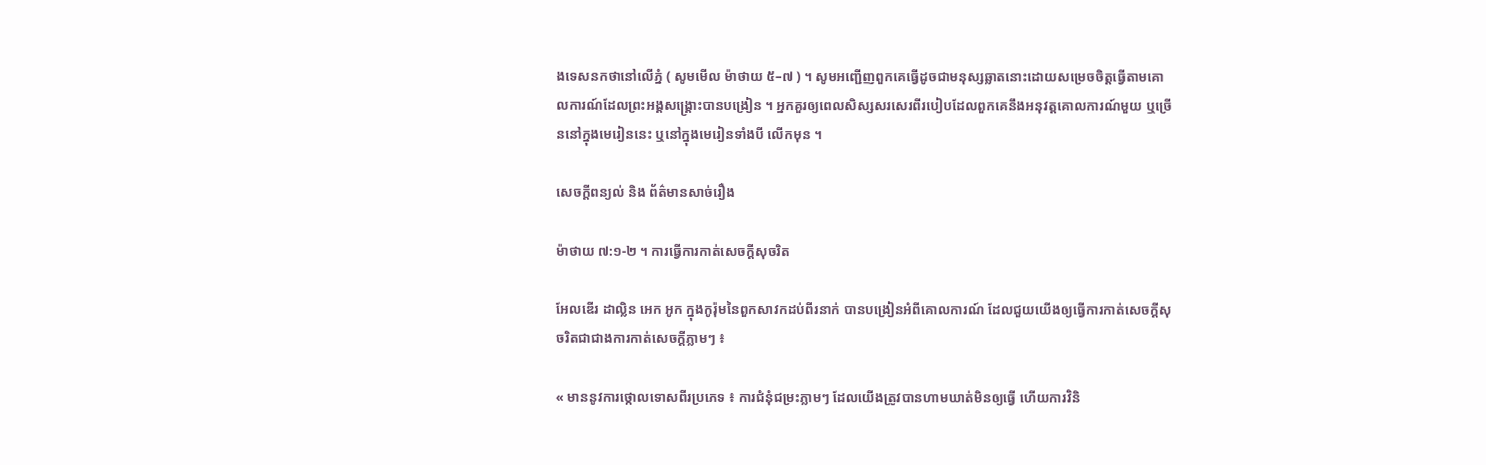ងទេសនកថានៅលើភ្នំ ( សូមមើល ម៉ាថាយ ៥–៧ ) ។ សូមអញ្ជើញពួកគេធ្វើដូចជាមនុស្សឆ្លាតនោះដោយសម្រេចចិត្តធ្វើតាមគោលការណ៍ដែលព្រះអង្គសង្គ្រោះបានបង្រៀន ។ អ្នកគួរឲ្យពេលសិស្សសរសេរពីរបៀបដែលពួកគេនឹងអនុវត្តគោលការណ៍មួយ ឬច្រើននៅក្នុងមេរៀននេះ ឬនៅក្នុងមេរៀនទាំងបី លើកមុន ។

សេចក្តីពន្យល់ និង ព័ត៌មានសាច់រឿង

ម៉ាថាយ ៧:១-២ ។ ការធ្វើការកាត់សេចក្ដីសុចរិត

អែលឌើរ ដាល្លិន អេក អូក ក្នុងកូរ៉ុមនៃពួកសាវកដប់ពីរនាក់ បានបង្រៀនអំពីគោលការណ៍ ដែលជួយយើងឲ្យធ្វើការកាត់សេចក្ដីសុចរិតជាជាងការកាត់សេចក្ដីភ្លាមៗ ៖

« មាននូវការថ្កោលទោសពីរប្រភេទ ៖ ការជំនុំជម្រះភ្លាមៗ ដែលយើងត្រូវបានហាមឃាត់មិនឲ្យធ្វើ ហើយការវិនិ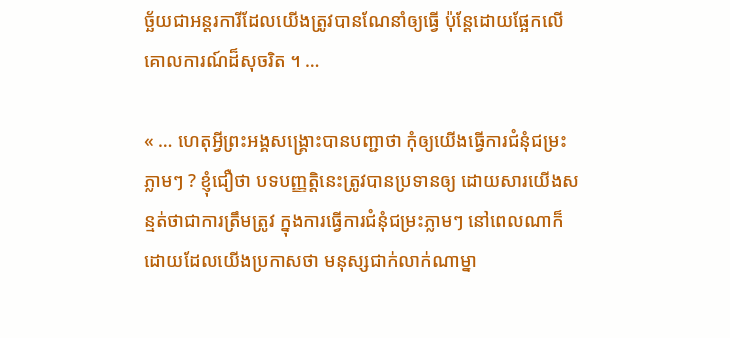ច្ឆ័យជាអន្តរការីដែលយើងត្រូវបានណែនាំឲ្យធ្វើ ប៉ុន្តែដោយផ្អែកលើគោលការណ៍ដ៏សុចរិត ។ …

« … ហេតុអ្វីព្រះអង្គសង្គ្រោះបានបញ្ជាថា កុំឲ្យយើងធ្វើការជំនុំជម្រះភ្លាមៗ ? ខ្ញុំជឿថា បទបញ្ញត្តិនេះត្រូវបានប្រទានឲ្យ ដោយសារយើងសន្មត់ថាជាការត្រឹមត្រូវ ក្នុងការធ្វើការជំនុំជម្រះភ្លាមៗ នៅពេលណាក៏ដោយដែលយើងប្រកាសថា មនុស្សជាក់លាក់ណាម្នា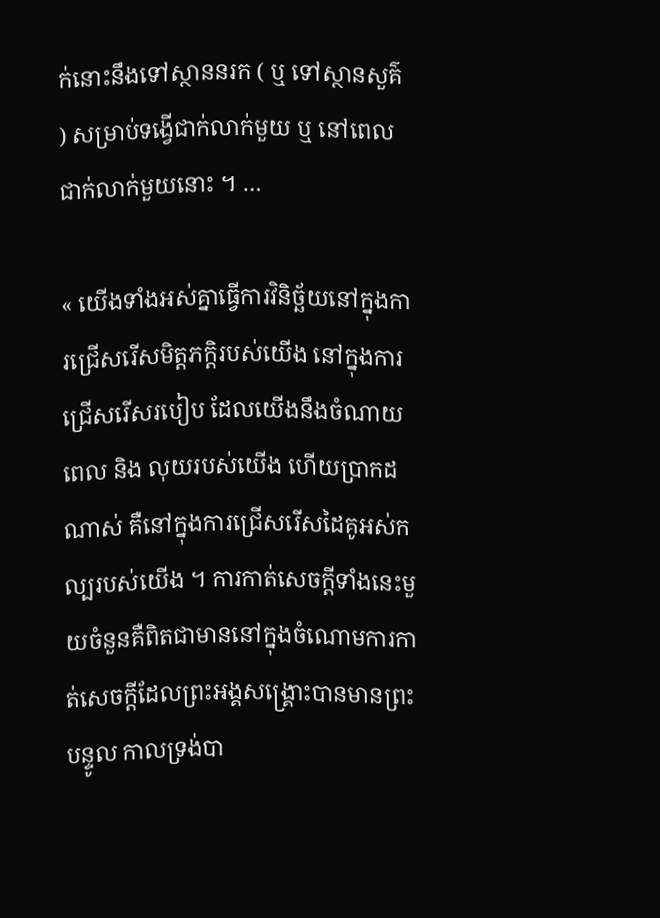ក់នោះនឹងទៅស្ថាននរក ( ឬ ទៅស្ថានសួគ៌ ) សម្រាប់ទង្វើជាក់លាក់មួយ ឬ នៅពេលជាក់លាក់មួយនោះ ។ …

« យើងទាំងអស់គ្នាធ្វើការវិនិច្ឆ័យនៅក្នុងការជ្រើសរើសមិត្តភក្ដិរបស់យើង នៅក្នុងការជ្រើសរើសរបៀប ដែលយើងនឹងចំណាយពេល និង លុយរបស់យើង ហើយប្រាកដណាស់ គឺនៅក្នុងការជ្រើសរើសដៃគូអស់កល្បរបស់យើង ។ ការកាត់សេចក្ដីទាំងនេះមួយចំនួនគឺពិតជាមាននៅក្នុងចំណោមការកាត់សេចក្ដីដែលព្រះអង្គសង្គ្រោះបានមានព្រះបន្ទូល កាលទ្រង់បា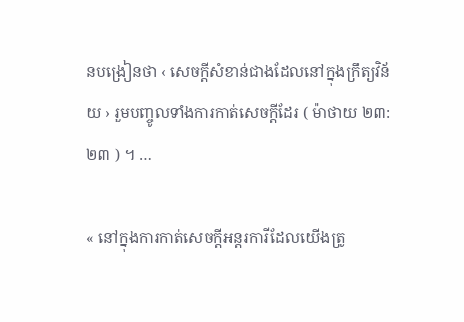នបង្រៀនថា ‹ សេចក្ដីសំខាន់ជាងដែលនៅក្នុងក្រឹត្យវិន័យ › រួមបញ្ចូលទាំងការកាត់សេចក្ដីដែរ ( ម៉ាថាយ ២៣:២៣ ) ។ …

« នៅក្នុងការកាត់សេចក្ដីអន្តរការីដែលយើងត្រូ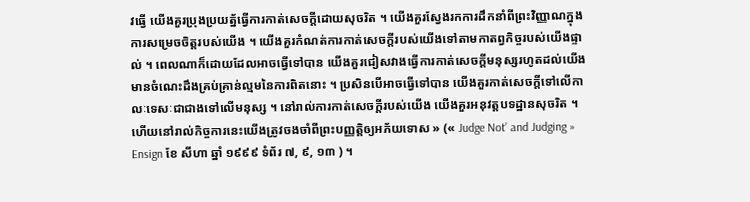វធ្វើ យើងគួរប្រុងប្រយត្ន័ធ្វើការកាត់សេចក្ដីដោយសុចរិត ។ យើងគួរស្វែងរកការដឹកនាំពីព្រះវិញ្ញាណក្នុងការសម្រេចចិត្តរបស់យើង ។ យើងគួរកំណត់ការកាត់សេចក្ដីរបស់យើងទៅតាមកាតព្វកិច្ចរបស់យើងផ្ទាល់ ។ ពេលណាក៏ដោយដែលអាចធ្វើទៅបាន យើងគួរជៀសវាងធ្វើការកាត់សេចក្ដីមនុស្សរហូតដល់យើងមានចំណេះដឹងគ្រប់គ្រាន់ល្មមនៃការពិតនោះ ។ ប្រសិនបើអាចធ្វើទៅបាន យើងគួរកាត់សេចក្ដីទៅលើកាលៈទេសៈជាជាងទៅលើមនុស្ស ។ នៅរាល់ការកាត់សេចក្ដីរបស់យើង យើងគួរអនុវត្តបទដ្ឋានសុចរិត ។ ហើយនៅរាល់កិច្ចការនេះយើងត្រូវចងចាំពីព្រះបញ្ញត្តិឲ្យអភ័យទោស » (« Judge Not’ and Judging » Ensign ខែ សីហា ឆ្នាំ ១៩៩៩ ទំព័រ ៧, ៩, ១៣ ) ។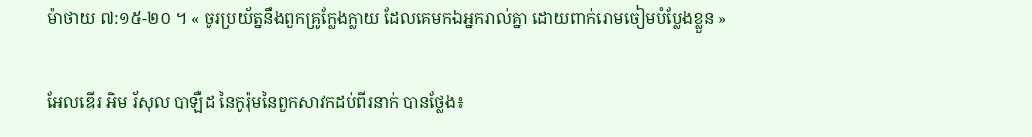ម៉ាថាយ ៧:១៥-២០ ។ « ចូរប្រយ័ត្ននឹងពួកគ្រូក្លែងក្លាយ ដែលគេមកឯអ្នករាល់គ្នា ដោយពាក់រោមចៀមបំប្លែងខ្លួន »

អែលឌើរ អិម រ័សុល បាឡឺដ នៃកូរ៉ុមនៃពួកសាវកដប់ពីរនាក់ បានថ្លែង៖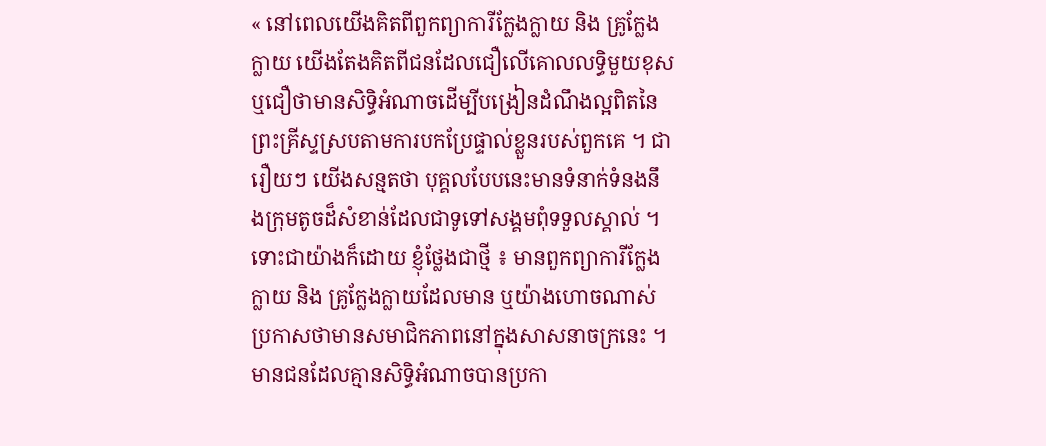« នៅពេលយើងគិតពីពួកព្យាការីក្លែងក្លាយ និង គ្រូក្លែងក្លាយ យើងតែងគិតពីជនដែលជឿលើគោលលទ្ធិមួយខុស ឬជឿថាមានសិទ្ធិអំណាចដើម្បីបង្រៀនដំណឹងល្អពិតនៃព្រះគ្រីស្ទស្របតាមការបកប្រែផ្ទាល់ខ្លួនរបស់ពួកគេ ។ ជារឿយៗ យើងសន្មតថា បុគ្គលបែបនេះមានទំនាក់ទំនងនឹងក្រុមតូចដ៏សំខាន់ដែលជាទូទៅសង្គមពុំទទួលស្គាល់ ។ ទោះជាយ៉ាងក៏ដោយ ខ្ញុំថ្លែងជាថ្មី ៖ មានពួកព្យាការីក្លែងក្លាយ និង គ្រូក្លែងក្លាយដែលមាន ឬយ៉ាងហោចណាស់ប្រកាសថាមានសមាជិកភាពនៅក្នុងសាសនាចក្រនេះ ។ មានជនដែលគ្មានសិទ្ធិអំណាចបានប្រកា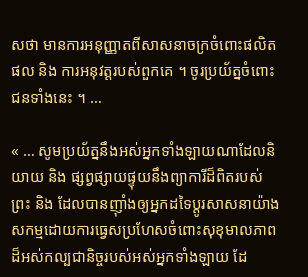សថា មានការអនុញ្ញាតពីសាសនាចក្រចំពោះផលិតផល និង ការអនុវត្តរបស់ពួកគេ ។ ចូរប្រយ័ត្នចំពោះជនទាំងនេះ ។ …

« … សូមប្រយ័ត្ននឹងអស់អ្នកទាំងឡាយណាដែលនិយាយ និង ផ្សព្វផ្សាយផ្ទុយនឹងព្យាការីដ៏ពិតរបស់ព្រះ និង ដែលបានញ៉ាំងឲ្យអ្នកដទៃប្ដូរសាសនាយ៉ាងសកម្មដោយការធ្វេសប្រហែសចំពោះសុខុមាលភាពដ៏អស់កល្បជានិច្ចរបស់អស់អ្នកទាំងឡាយ ដែ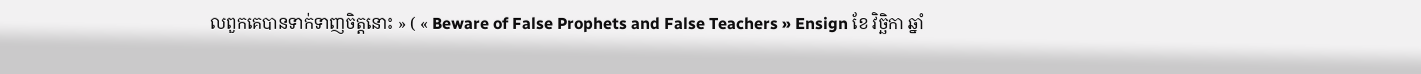លពួកគេបានទាក់ទាញចិត្តនោះ » ( « Beware of False Prophets and False Teachers » Ensign ខែ វិច្ឆិកា ឆ្នាំ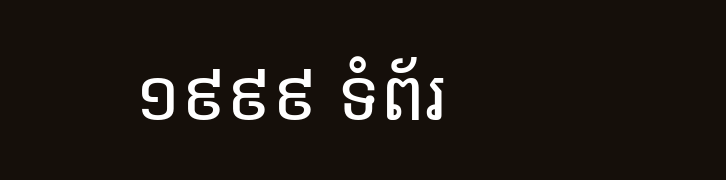១៩៩៩ ទំព័រ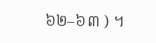៦២–៦៣ ) ។